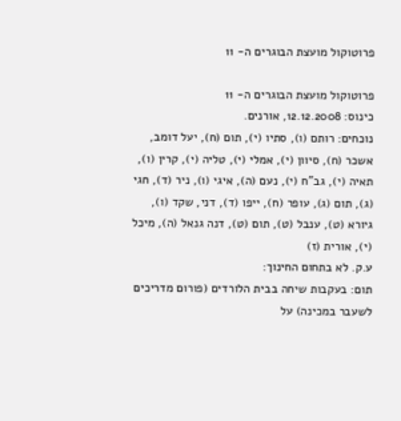פרוטוקול מועצת הבוגרים ה- 11

פרוטוקול מועצת הבוגרים ה- 11
כינוס: 12.12.2008, אורנים.
נוכחים: רותם (ו), סתיו (י), תום (ח), יעל דומב, אשכר (ח), סיוון (י), אמלי (י), טליה (י), קרין (ו), תאיה (י), גב"ח (י), נעם (ה), איגי (ו), ניר (ד), חגי (ג), תום (ג), עופר (ח), ייפו (ד), דני, שקד (ו), גיורא (ט), ענבל (ט), תום (ט), דנה גנאל (ה), מיכל (י), אורית (ז)
ע.ק. לא בתחום החינוך:
תום: בעקבות שיחה בבית הלורדים (פורום מדריכים לשעבר במכינה) על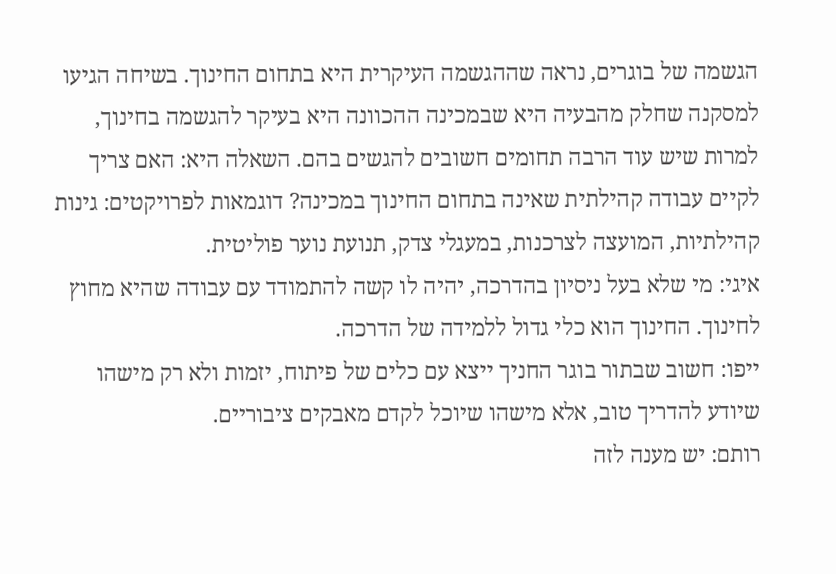הגשמה של בוגרים, נראה שההגשמה העיקרית היא בתחום החינוך. בשיחה הגיעו למסקנה שחלק מהבעיה היא שבמכינה ההכוונה היא בעיקר להגשמה בחינוך, למרות שיש עוד הרבה תחומים חשובים להגשים בהם. השאלה היא: האם צריך לקיים עבודה קהילתית שאינה בתחום החינוך במכינה? דוגמאות לפרויקטים: גינות קהילתיות, המועצה לצרכנות, במעגלי צדק, תנועת נוער פוליטית.
איגי: מי שלא בעל ניסיון בהדרכה, יהיה לו קשה להתמודד עם עבודה שהיא מחוץ לחינוך. החינוך הוא כלי גדול ללמידה של הדרכה.
ייפו: חשוב שבתור בוגר החניך ייצא עם כלים של פיתוח, יזמות ולא רק מישהו שיודע להדריך טוב, אלא מישהו שיוכל לקדם מאבקים ציבוריים.
רותם: יש מענה לזה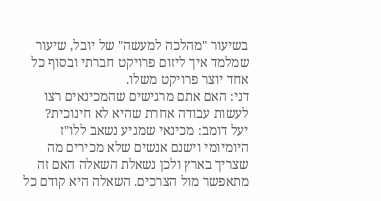בשיעור "מהלכה למעשה" של יובל, שיעור שמלמד איך ליזום פרויקט חברתי ובסוף כל אחד יוצר פרויקט משלו.
דני: האם אתם מרגישים שהמכינאים רצו לעשות עבודה אחרת שהיא לא חינוכית?
יעל דומב: מכינאי שמגיע נשאב ללו"ז היומיומי וישנם אנשים שלא מכירים מה שצריך בארץ ולכן נשאלת השאלה האם זה מתאפשר מול הצרכים. השאלה היא קודם כל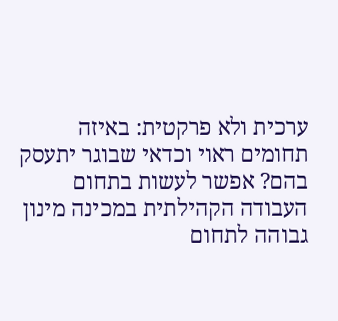ערכית ולא פרקטית: באיזה תחומים ראוי וכדאי שבוגר יתעסק בהם? אפשר לעשות בתחום העבודה הקהילתית במכינה מינון גבוהה לתחום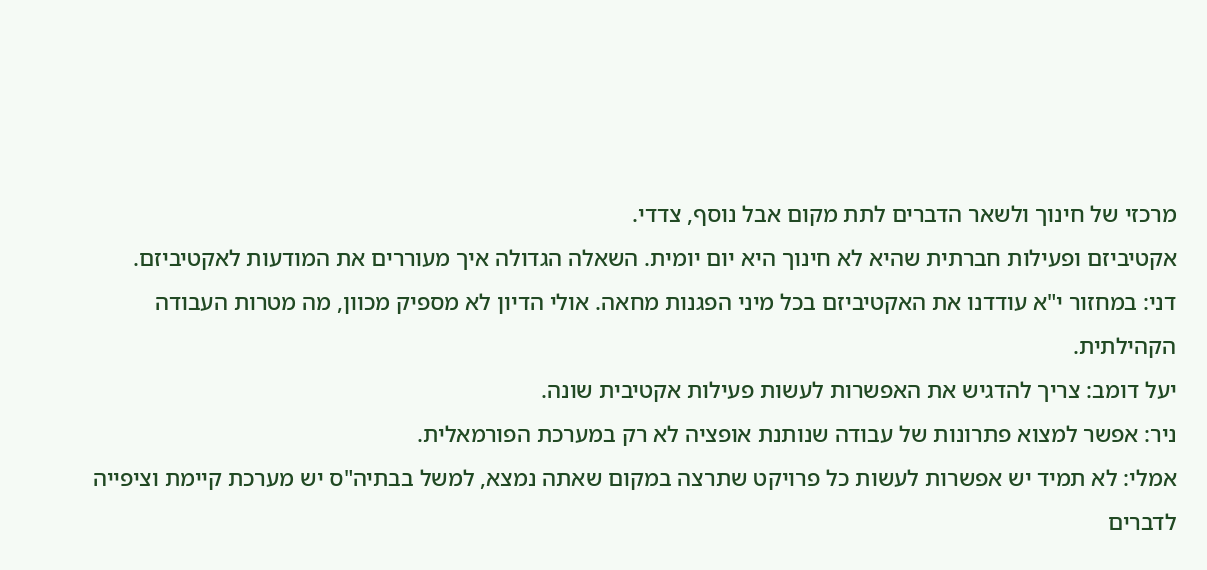מרכזי של חינוך ולשאר הדברים לתת מקום אבל נוסף, צדדי.
אקטיביזם ופעילות חברתית שהיא לא חינוך היא יום יומית. השאלה הגדולה איך מעוררים את המודעות לאקטיביזם.
דני: במחזור י"א עודדנו את האקטיביזם בכל מיני הפגנות מחאה. אולי הדיון לא מספיק מכוון, מה מטרות העבודה הקהילתית.
יעל דומב: צריך להדגיש את האפשרות לעשות פעילות אקטיבית שונה.
ניר: אפשר למצוא פתרונות של עבודה שנותנת אופציה לא רק במערכת הפורמאלית.
אמלי: לא תמיד יש אפשרות לעשות כל פרויקט שתרצה במקום שאתה נמצא, למשל בבתיה"ס יש מערכת קיימת וציפייה לדברים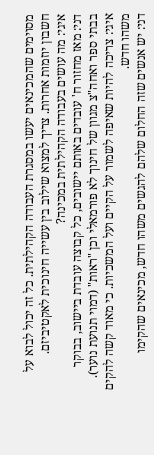מסוימים שהמכינאים יעשו במסגרת העבודה הקהילתית. כל זה יכול לבוא על חשבון יוזמות אחרות. צריך למצוא שילוב בין עשייה חינוכית לאקטיביזם.
איגי: מה עושים בעבודה הקהילתית במכינה?
דני: מאז מחזור ח' עובדים באותם יישובים, כל קבוצה עובדת ביישוב, בבוקר בבתי ספר ואחה"צ מגוון של חינוך לא פורמאלי וכן "ראות" (דמוי תנועת נוער).
איגי: צריכה להיות שאיפה לשמור על הקיים ועל המשכיות. כי מאוד קשה להקים משהו חדש.
דני: יש אנשים שזה החלום שלהם להגשים משהו חדש, מכינאים שהקימו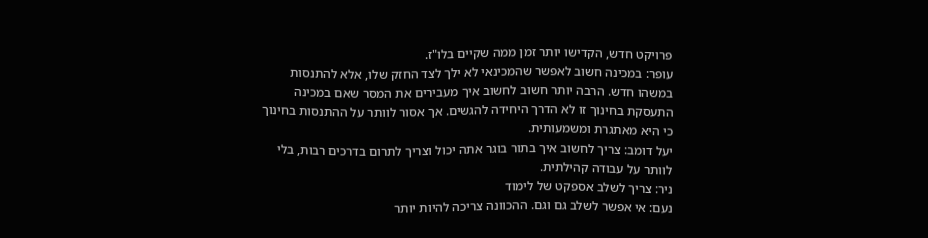פרויקט חדש, הקדישו יותר זמן ממה שקיים בלו"ז.
עופר: במכינה חשוב לאפשר שהמכינאי לא ילך לצד החזק שלו, אלא להתנסות במשהו חדש. הרבה יותר חשוב לחשוב איך מעבירים את המסר שאם במכינה התעסקת בחינוך זו לא הדרך היחידה להגשים. אך אסור לוותר על ההתנסות בחינוך כי היא מאתגרת ומשמעותית.
יעל דומב: צריך לחשוב איך בתור בוגר אתה יכול וצריך לתרום בדרכים רבות, בלי לוותר על עבודה קהילתית.
ניר: צריך לשלב אספקט של לימוד
נעם: אי אפשר לשלב גם וגם. ההכוונה צריכה להיות יותר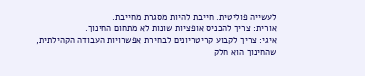לעשייה פוליטית. חייבת להיות מסגרת מחייבת.
אורית: צריך להכניס אופציות שונות לא מתחום החינוך.
איגי: צריך לקבוע קריטריונים לבחירת אפשרויות העבודה הקהילתית, שהחינוך הוא חלק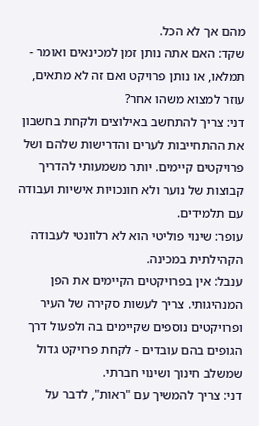מהם אך לא הכל.
שקד: האם אתה נותן זמן למכינאים ואומר - תמלאו, או נותן פרויקט ואם זה לא מתאים, עוזר למצוא משהו אחר?
דני: צריך להתחשב באילוצים ולקחת בחשבון את ההתחייבות לערים והדרישות שלהם ושל פרויקטים קיימים. יותר משמעותי להדריך קבוצות של נוער ולא חונכויות אישיות ועבודה עם תלמידים.
עופר: שינוי פוליטי הוא לא רלוונטי לעבודה הקהילתית במכינה.
ענבל: אין בפרויקטים הקיימים את הפן המנהיגותי. צריך לעשות סקירה של העיר ופרויקטים נוספים שקיימים בה ולפעול דרך הגופים בהם עובדים - לקחת פרויקט גדול שמשלב חינוך ושינוי חברתי.
דני: צריך להמשיך עם "ראות", לדבר על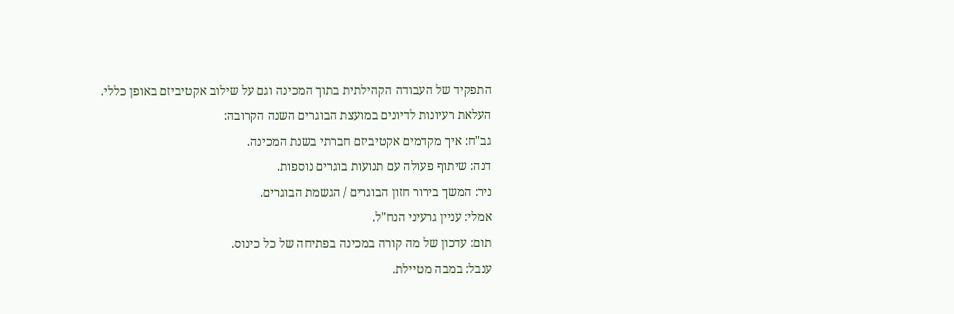התפקיד של העבודה הקהילתית בתוך המכינה וגם על שילוב אקטיביזם באופן כללי.
העלאת רעיונות לדיונים במועצת הבוגרים השנה הקרובה:
גב"ח: איך מקדמים אקטיביזם חברתי בשנת המכינה.
דנה: שיתוף פעולה עם תנועות בוגרים נוספות.
ניר: המשך בירור חזון הבוגרים / הגשמת הבוגרים.
אמלי: עניין גרעיני הנח"ל.
תום: עדכון של מה קורה במכינה בפתיחה של כל כינוס.
ענבל: במבה מטיילת.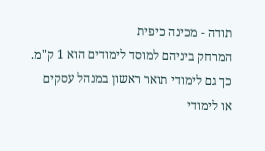תודה - מכינה כיפית
המרחק ביניהם למוסד לימודים הוא 1 ק"מ. כך גם לימודי תואר ראשון במנהל עסקים
או לימודי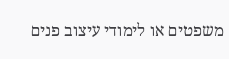משפטים או לימודי עיצוב פנים